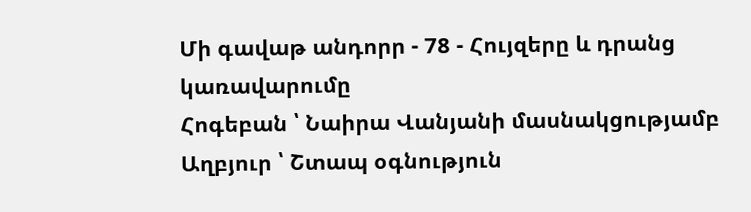Մի գավաթ անդորր - 78 - Հույզերը և դրանց կառավարումը
Հոգեբան ՝ Նաիրա Վանյանի մասնակցությամբ Աղբյուր ՝ Շտապ օգնություն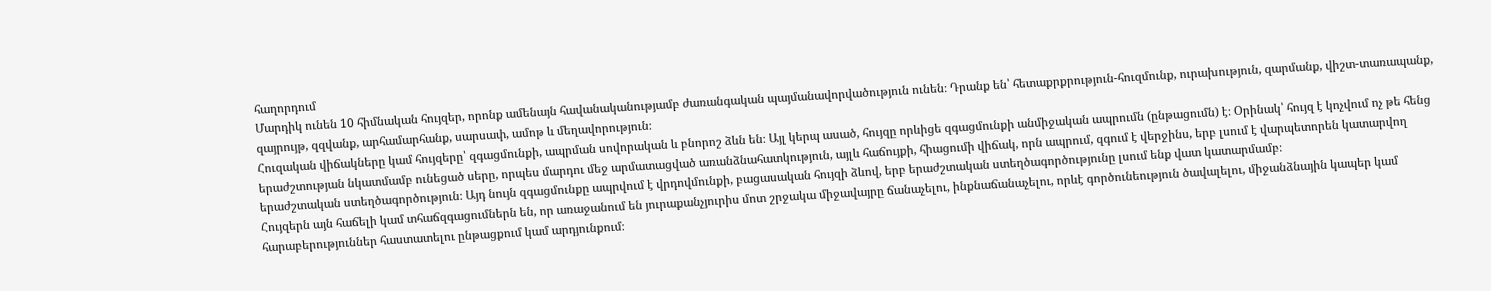հաղորդում
Մարդիկ ունեն 10 հիմնական հույզեր, որոնք ամենայն հավանականությամբ ժառանգական պայմանավորվածություն ունեն։ Դրանք են՝ հետաքրքրություն-հուզմունք, ուրախություն, զարմանք, վիշտ-տառապանք, զայրույթ, զզվանք, արհամարհանք, սարսափ, ամոթ և մեղավորություն։
Հուզական վիճակները կամ հույզերը՝ զգացմունքի, ապրման սովորական և բնորոշ ձևն են։ Այլ կերպ ասած, հույզը որևիցե զգացմունքի անմիջական ապրումն (ընթացումն) է։ Օրինակ՝ հույզ է կոչվում ոչ թե հենց երաժշտության նկատմամբ ունեցած սերը, որպես մարդու մեջ արմատացված առանձնահատկություն, այլև հաճույքի, հիացումի վիճակ, որն ապրում, զգում է վերջինս, երբ լսում է վարպետորեն կատարվող երաժշտական ստեղծագործություն։ Այդ նույն զգացմունքը ապրվում է վրդովմունքի, բացասական հույզի ձևով, երբ երաժշտական ստեղծագործությունը լսում ենք վատ կատարմամբ։
Հույզերն այն հաճելի կամ տհաճզգացումներն են, որ առաջանում են յուրաքանչյուրիս մոտ շրջակա միջավայրը ճանաչելու, ինքնաճանաչելու, որևէ գործունեություն ծավալելու, միջանձնային կապեր կամ հարաբերություններ հաստատելու ընթացքում կամ արդյունքում։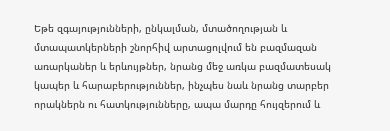Եթե զգայությունների, ընկալման, մտածողության և մտապատկերների շնորհիվ արտացոլվում են բազմազան առարկաներ և երևույթներ, նրանց մեջ առկա բազմատեսակ կապեր և հարաբերություններ, ինչպես նաև նրանց տարբեր որակներն ու հատկությունները, ապա մարդը հույզերում և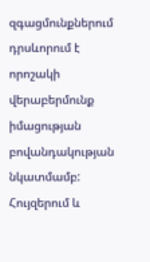զգացմունքներում դրսևորում է որոշակի վերաբերմունք իմացության բովանդակության նկատմամբ:
Հույզերում և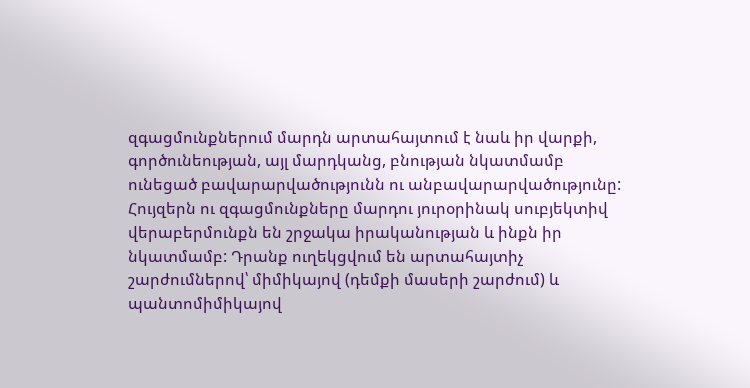զգացմունքներում մարդն արտահայտում է նաև իր վարքի, գործունեության, այլ մարդկանց, բնության նկատմամբ ունեցած բավարարվածությունն ու անբավարարվածությունը:
Հույզերն ու զգացմունքները մարդու յուրօրինակ սուբյեկտիվ վերաբերմունքն են շրջակա իրականության և ինքն իր նկատմամբ: Դրանք ուղեկցվում են արտահայտիչ շարժումներով՝ միմիկայով (դեմքի մասերի շարժում) և պանտոմիմիկայով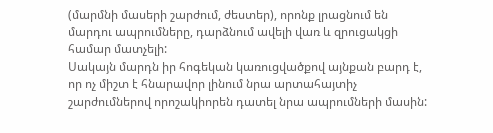(մարմնի մասերի շարժում, ժեստեր), որոնք լրացնում են մարդու ապրումները, դարձնում ավելի վառ և զրուցակցի համար մատչելի:
Սակայն մարդն իր հոգեկան կառուցվածքով այնքան բարդ է, որ ոչ միշտ է հնարավոր լինում նրա արտահայտիչ շարժումներով որոշակիորեն դատել նրա ապրումների մասին: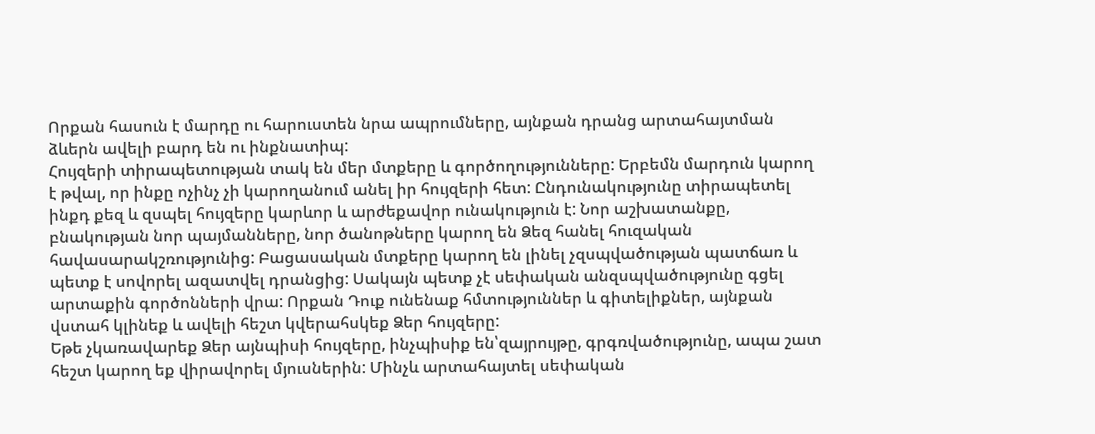Որքան հասուն է մարդը ու հարուստեն նրա ապրումները, այնքան դրանց արտահայտման ձևերն ավելի բարդ են ու ինքնատիպ:
Հույզերի տիրապետության տակ են մեր մտքերը և գործողությունները: Երբեմն մարդուն կարող է թվալ, որ ինքը ոչինչ չի կարողանում անել իր հույզերի հետ: Ընդունակությունը տիրապետել ինքդ քեզ և զսպել հույզերը կարևոր և արժեքավոր ունակություն է: Նոր աշխատանքը, բնակության նոր պայմանները, նոր ծանոթները կարող են Ձեզ հանել հուզական հավասարակշռությունից: Բացասական մտքերը կարող են լինել չզսպվածության պատճառ և պետք է սովորել ազատվել դրանցից: Սակայն պետք չէ սեփական անզսպվածությունը գցել արտաքին գործոնների վրա: Որքան Դուք ունենաք հմտություններ և գիտելիքներ, այնքան վստահ կլինեք և ավելի հեշտ կվերահսկեք Ձեր հույզերը:
Եթե չկառավարեք Ձեր այնպիսի հույզերը, ինչպիսիք են՝զայրույթը, գրգռվածությունը, ապա շատ հեշտ կարող եք վիրավորել մյուսներին: Մինչև արտահայտել սեփական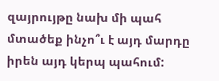զայրույթը նախ մի պահ մտածեք ինչո՞ւ է այդ մարդը իրեն այդ կերպ պահում: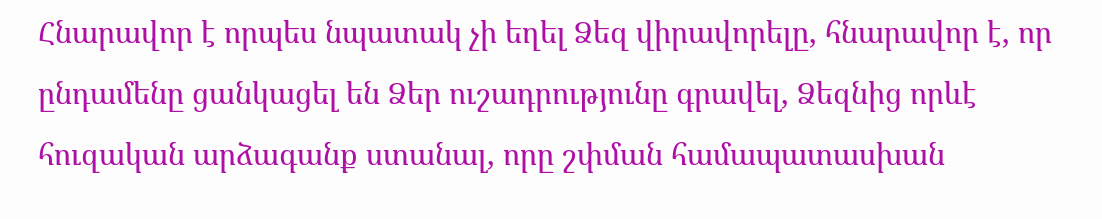Հնարավոր է որպես նպատակ չի եղել Ձեզ վիրավորելը, հնարավոր է, որ ընդամենը ցանկացել են Ձեր ուշադրությունը գրավել, Ձեզնից որևէ հուզական արձագանք ստանալ, որը շփման համապատասխան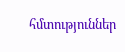հմտություններ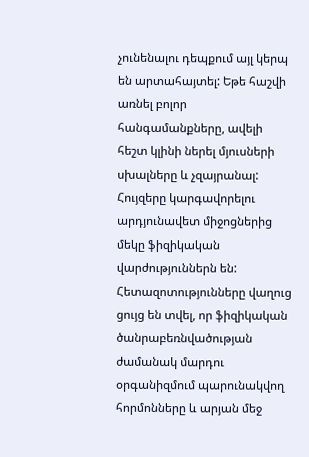չունենալու դեպքում այլ կերպ են արտահայտել: Եթե հաշվի առնել բոլոր հանգամանքները, ավելի հեշտ կլինի ներել մյուսների սխալները և չզայրանալ:
Հույզերը կարգավորելու արդյունավետ միջոցներից մեկը ֆիզիկական վարժություններն են: Հետազոտությունները վաղուց ցույց են տվել, որ ֆիզիկական ծանրաբեռնվածության ժամանակ մարդու օրգանիզմում պարունակվող հորմոնները և արյան մեջ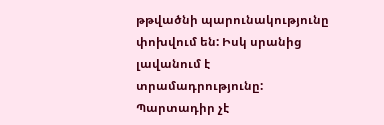թթվածնի պարունակությունը փոխվում են: Իսկ սրանից լավանում է տրամադրությունը: Պարտադիր չէ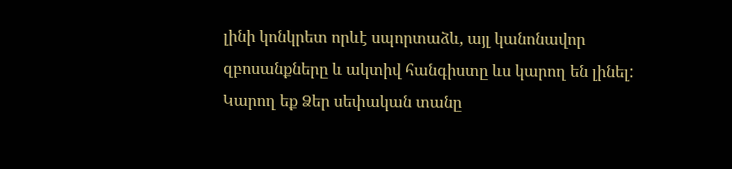լինի կոնկրետ որևէ սպորտաձև, այլ կանոնավոր զբոսանքները և ակտիվ հանգիստը ևս կարող են լինել: Կարող եք Ձեր սեփական տանը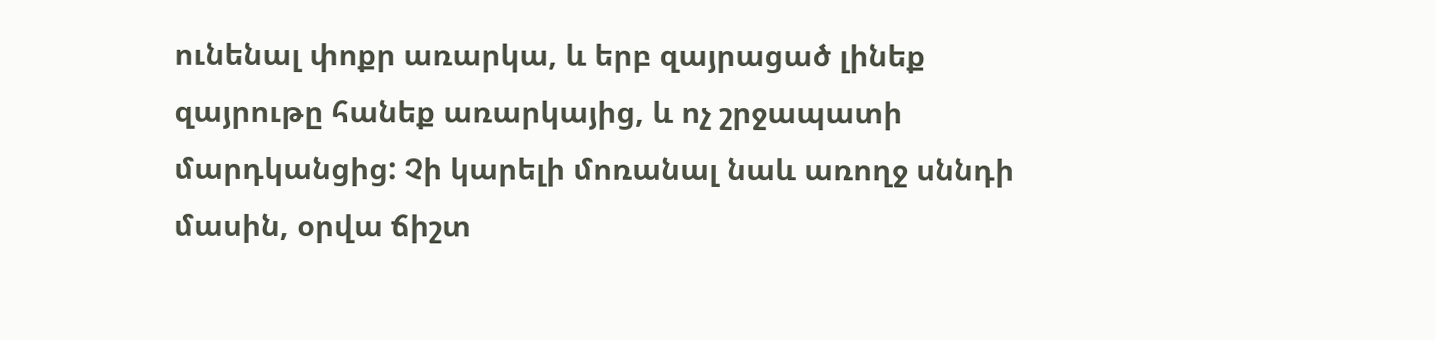ունենալ փոքր առարկա, և երբ զայրացած լինեք զայրութը հանեք առարկայից, և ոչ շրջապատի մարդկանցից: Չի կարելի մոռանալ նաև առողջ սննդի մասին, օրվա ճիշտ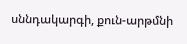սննդակարգի, քուն-արթմնի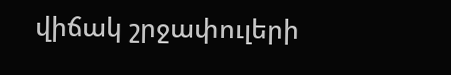վիճակ շրջափուլերի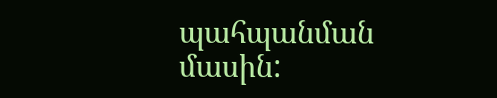պահպանման մասին: